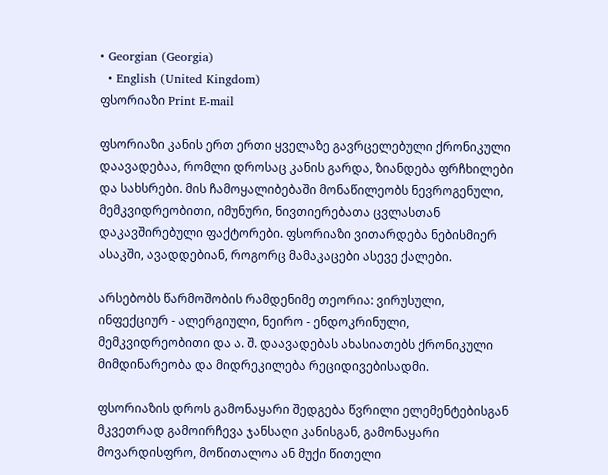• Georgian (Georgia)
  • English (United Kingdom)
ფსორიაზი Print E-mail

ფსორიაზი კანის ერთ ერთი ყველაზე გავრცელებული ქრონიკული დაავადებაა, რომლი დროსაც კანის გარდა, ზიანდება ფრჩხილები და სახსრები. მის ჩამოყალიბებაში მონაწილეობს ნევროგენული, მემკვიდრეობითი, იმუნური, ნივთიერებათა ცვლასთან დაკავშირებული ფაქტორები. ფსორიაზი ვითარდება ნებისმიერ ასაკში, ავადდებიან, როგორც მამაკაცები ასევე ქალები.

არსებობს წარმოშობის რამდენიმე თეორია: ვირუსული, ინფექციურ - ალერგიული, ნეირო - ენდოკრინული, მემკვიდრეობითი და ა. შ. დაავადებას ახასიათებს ქრონიკული მიმდინარეობა და მიდრეკილება რეციდივებისადმი.

ფსორიაზის დროს გამონაყარი შედგება წვრილი ელემენტებისგან მკვეთრად გამოირჩევა ჯანსაღი კანისგან, გამონაყარი მოვარდისფრო, მოწითალოა ან მუქი წითელი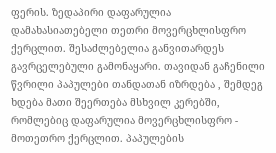ფერის. ზედაპირი დაფარულია დამახასიათებელი თეთრი მოვერცხლისფრო ქერცლით. შესაძლებელია განვითარდეს გავრცელებული გამონაყარი. თავიდან გაჩენილი წვრილი პაპულები თანდათან იზრდება , შემდეგ ხდება მათი შეერთება მსხვილ კერებში, რომლებიც დაფარულია მოვერცხლისფრო - მოთეთრო ქერცლით. პაპულების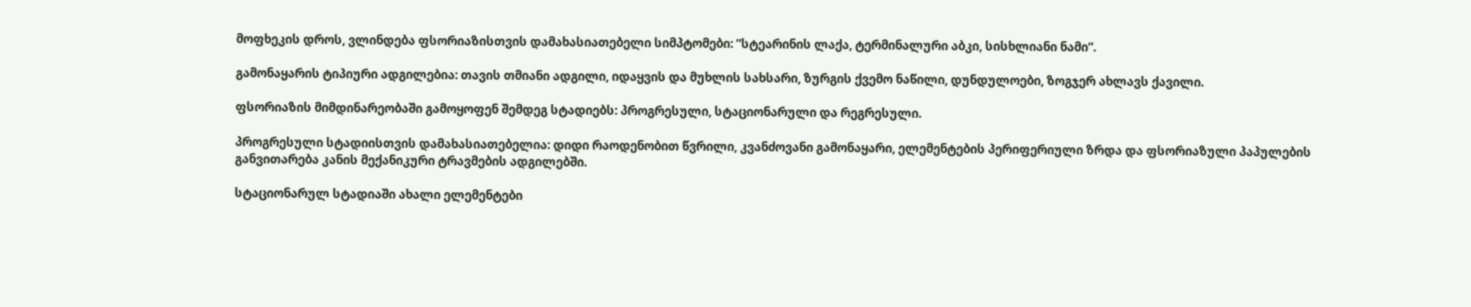მოფხეკის დროს, ვლინდება ფსორიაზისთვის დამახასიათებელი სიმპტომები: ”სტეარინის ლაქა, ტერმინალური აბკი, სისხლიანი ნამი”.

გამონაყარის ტიპიური ადგილებია: თავის თმიანი ადგილი, იდაყვის და მუხლის სახსარი, ზურგის ქვემო ნაწილი, დუნდულოები, ზოგჯერ ახლავს ქავილი.

ფსორიაზის მიმდინარეობაში გამოყოფენ შემდეგ სტადიებს: პროგრესული, სტაციონარული და რეგრესული.

პროგრესული სტადიისთვის დამახასიათებელია: დიდი რაოდენობით წვრილი, კვანძოვანი გამონაყარი, ელემენტების პერიფერიული ზრდა და ფსორიაზული პაპულების განვითარება კანის მექანიკური ტრავმების ადგილებში.

სტაციონარულ სტადიაში ახალი ელემენტები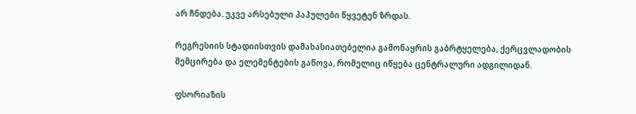არ ჩნდება. უკვე არსებული პაპულები წყვეტენ ზრდას.

რეგრესიის სტადიისთვის დამახასიათებელია გამონაყრის გაბრტყელება, ქერცვლადობის შემცირება და ელემენტების გაწოვა, რომელიც იწყება ცენტრალური ადგილიდან.

ფსორიაზის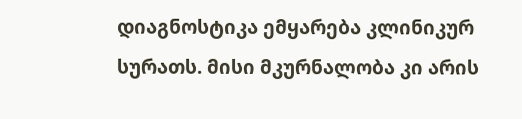დიაგნოსტიკა ემყარება კლინიკურ სურათს. მისი მკურნალობა კი არის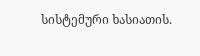სისტემური ხასიათის.